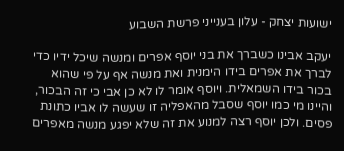ישועות יצחק - עלון בענייני פרשת השבוע

יעקב אבינו כשברך את בני יוסף אפרים ומנשה שיכל ידיו כדי לברך את אפרים בידו הימנית ואת מנשה אף על פי שהוא בכור בידו השמאלית. ויוסף אומר לו לא כן אבי כי זה הבכור, והיינו מי כמו יוסף שסבל מהאפליה זו שעשה לו אביו כתונת פסים. ולכן יוסף רצה למנוע את זה שלא יפגע מנשה מאפרים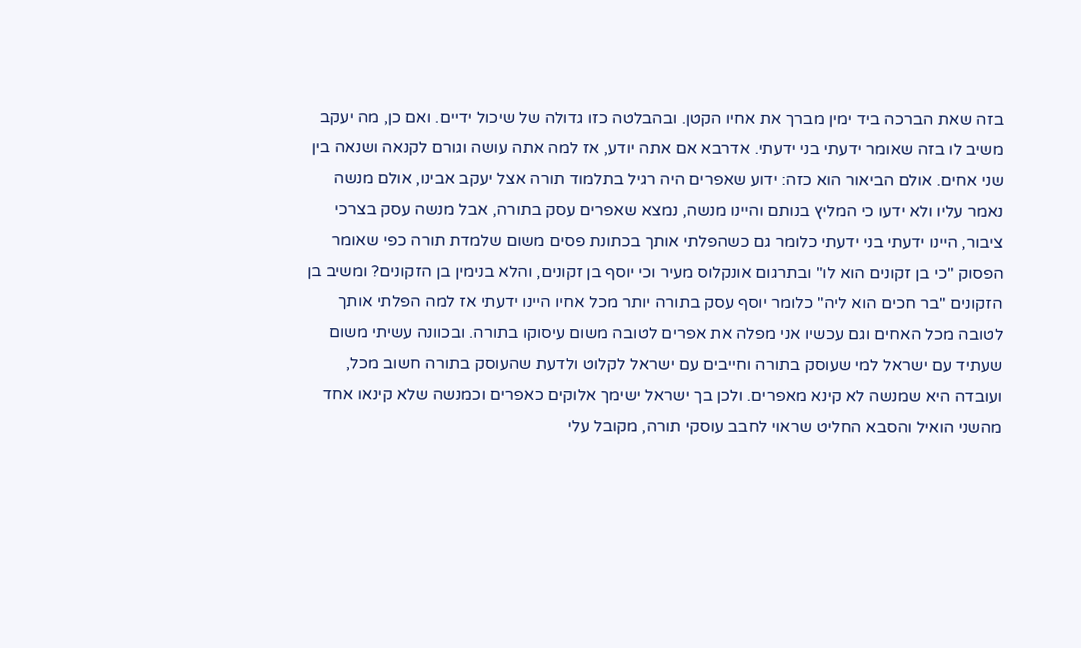בזה שאת הברכה ביד ימין מברך את אחיו הקטן. ובהבלטה כזו גדולה של שיכול ידיים. ואם כן, מה יעקב משיב לו בזה שאומר ידעתי בני ידעתי. אדרבא אם אתה יודע, אז למה אתה עושה וגורם לקנאה ושנאה בין שני אחים. אולם הביאור הוא כזה: ידוע שאפרים היה רגיל בתלמוד תורה אצל יעקב אבינו, אולם מנשה נאמר עליו ולא ידעו כי המליץ בנותם והיינו מנשה, נמצא שאפרים עסק בתורה, אבל מנשה עסק בצרכי ציבור, היינו ידעתי בני ידעתי כלומר גם כשהפלתי אותך בכתונת פסים משום שלמדת תורה כפי שאומר הפסוק "כי בן זקונים הוא לו" ובתרגום אונקלוס מעיר וכי יוסף בן זקונים, והלא בנימין בן הזקונים? ומשיב בן הזקונים "בר חכים הוא ליה" כלומר יוסף עסק בתורה יותר מכל אחיו היינו ידעתי אז למה הפלתי אותך לטובה מכל האחים וגם עכשיו אני מפלה את אפרים לטובה משום עיסוקו בתורה. ובכוונה עשיתי משום שעתיד עם ישראל למי שעוסק בתורה וחייבים עם ישראל לקלוט ולדעת שהעוסק בתורה חשוב מכל, ועובדה היא שמנשה לא קינא מאפרים. ולכן בך ישראל ישימך אלוקים כאפרים וכמנשה שלא קינאו אחד מהשני הואיל והסבא החליט שראוי לחבב עוסקי תורה, מקובל עלי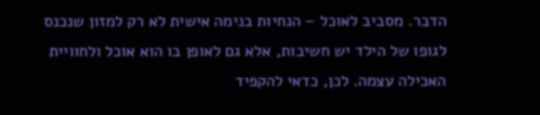הדבר. מסביב לאוכל – הנחיות בנימה אישית לא רק למזון שנכנס לגופו של הילד יש חשיבות, אלא גם לאופן בו הוא אוכל ולחוויית האכילה עצמה. לכן, כדאי להקפיד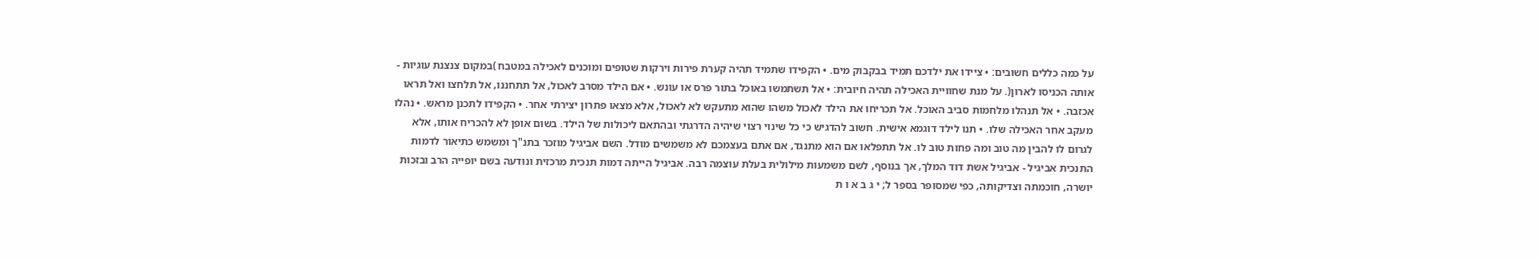על כמה כללים חשובים: • ציידו את ילדכם תמיד בבקבוק מים. • הקפידו שתמיד תהיה קערת פירות וירקות שטופים ומוכנים לאכילה במטבח )במקום צנצנת עוגיות - אותה הכניסו לארון(. על מנת שחוויית האכילה תהיה חיובית: • אל תשתמשו באוכל בתור פרס או עונש. • אם הילד מסרב לאכול, אל תתחננו, אל תלחצו ואל תראו אכזבה. • אל תנהלו מלחמות סביב האוכל. אל תכריחו את הילד לאכול משהו שהוא מתעקש לא לאכול, אלא מצאו פתרון יצירתי אחר. • הקפידו לתכנן מראש. • נהלו מעקב אחר האכילה שלו. • תנו לילד דוגמא אישית. חשוב להדגיש כי כל שינוי רצוי שיהיה הדרגתי ובהתאם ליכולות של הילד. בשום אופן לא להכריח אותו, אלא לגרום לו להבין מה טוב ומה פחות טוב לו. אל תתפלאו אם הוא מתנגד, אם אתם בעצמכם לא משמשים מודל. השם אביגיל מוזכר בתנ"ך ומשמש כתיאור לדמות התנכית אביגיל - אביגיל אשת דוד המלך, אך בנוסף, לשם משמעות מילולית בעלת עוצמה רבה. אביגיל הייתה דמות תנכית מרכזית ונודעה בשם יופייה הרב ובזכות יושרה, חוכמתה וצדיקותה, כפי שמסופר בספר ל; י ג ב א ו ת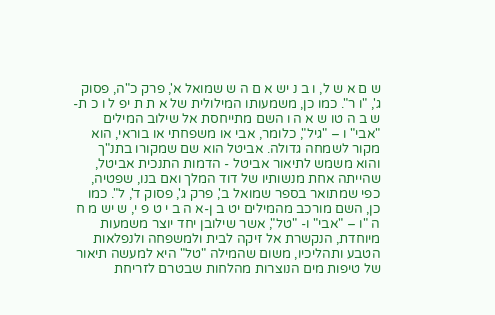ש ם א ש ל, ו ב נ יש א ם ה ש שמואל א', פרק כ"ה, פסוק ג', "ו ר". כמו כן, משמעותו המילולית של א ת ת יפ ל ו כ ת-ש ב ה טו ש א ה ו השם מתייחסת אל שילוב המילים "אבי" ו – "גיל", כלומר, אבי או משפחתי או בוראי, הוא מקור לשמחה גדולה. אביטל הוא שם שמקורו בתנ"ך והוא משמש לתיאור אביטל - הדמות התנכית אביטל, שהייתה אחת מנשותיו של דוד המלך ואם בנו, שפטיה, כפי שמתואר בספר שמואל ב', פרק ג', פסוק ד', ל". כמו כן, השם מורכב מהמילים יט ב ן-א ה ב י ט פ י, ש יש מ ח ה "ו – "אבי" ו- "טל", אשר שילובן יחד יוצר משמעות מיוחדת, הנקשרת אל זיקה לבית ולמשפחה ולנפלאות הטבע ותהליכיו, משום שהמילה "טל" היא למעשה תיאור של טיפות מים הנוצרות מהלחות שבטרם לזריחת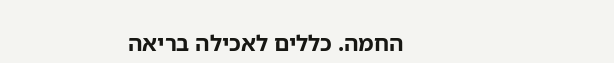החמה. כללים לאכילה בריאה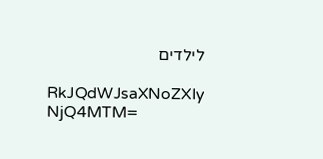לילדים

RkJQdWJsaXNoZXIy NjQ4MTM=